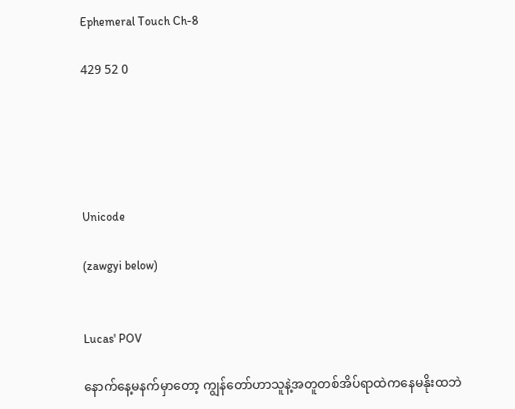Ephemeral Touch Ch-8

429 52 0





Unicode

(zawgyi below)


Lucas' POV

နောက်နေ့မနက်မှာတော့ ကျွန်တော်ဟာသူနဲ့အတူတစ်အိပ်ရာထဲကနေမနိုးထဘဲ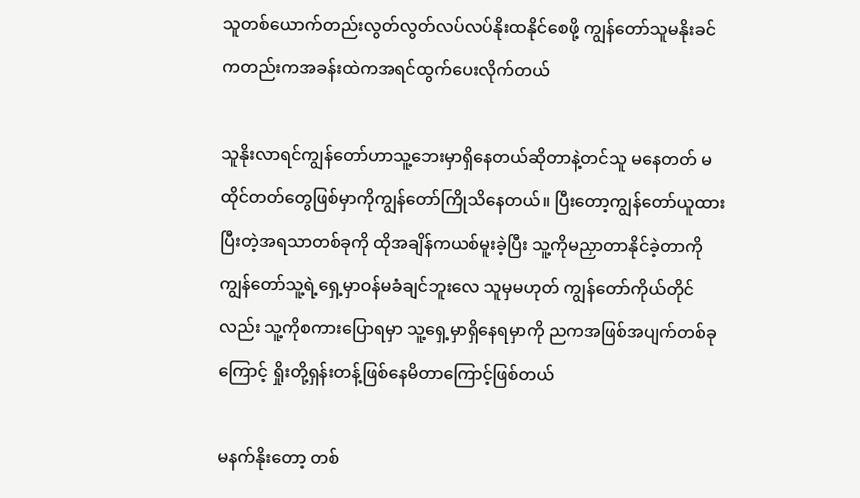သူတစ်ယောက်တည်းလွတ်လွတ်လပ်လပ်နိုးထနိုင်စေဖို့ ကျွန်တော်သူမနိုးခင်ကတည်းကအခန်းထဲကအရင်ထွက်ပေးလိုက်တယ်

သူနိုးလာရင်ကျွန်တော်ဟာသူ့ဘေးမှာရှိနေတယ်ဆိုတာနဲ့တင်သူ မနေတတ် မထိုင်တတ်တွေဖြစ်မှာကိုကျွန်တော်ကြိုသိနေတယ်။ ပြီးတော့ကျွန်တော်ယူထားပြီးတဲ့အရသာတစ်ခုကို ထိုအချိန်ကယစ်မူးခဲ့ပြီး သူ့ကိုမညှာတာနိုင်ခဲ့တာကို ကျွန်တော်သူ့ရဲ့ရှေ့မှာဝန်မခံချင်ဘူးလေ သူမှမဟုတ် ကျွန်တော်ကိုယ်တိုင်လည်း သူ့ကိုစကားပြောရမှာ သူ့ရှေ့မှာရှိနေရမှာကို ညကအဖြစ်အပျက်တစ်ခုကြောင့် ရှိုးတို့ရှန်းတန့်ဖြစ်နေမိတာကြောင့်ဖြစ်တယ်

မနက်နိုးတော့ တစ်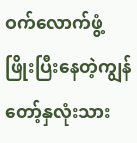ဝက်လောက်ဖွံ့ဖြိုးပြီးနေတဲ့ကျွန်တော့်နှလုံးသား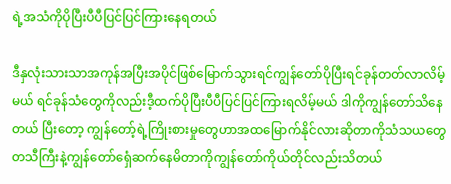ရဲ့အသံကိုပိုပြီးပီပီပြင်ပြင်ကြားနေရတယ်

ဒီနှလုံးသားသာအကုန်အပြီးအပိုင်ဖြစ်မြောက်သွားရင်ကျွန်တော်ပိုပြီးရင်ခုန်တတ်လာလိမ့်မယ် ရင်ခုန်သံတွေကိုလည်းဒီ့ထက်ပိုပြီးပီပီပြင်ပြင်ကြားရလိမ့်မယ် ဒါကိုကျွန်တော်သိနေတယ် ပြီးတော့ ကျွန်တော့်ရဲ့ကြိုးစားမှုတွေဟာအထမြောက်နိုင်လားဆိုတာကိုသံသယတွေတသီကြီးနဲ့ကျွန်တော်ရှေံဆက်နေမိတာကိုကျွန်တော်ကိုယ်တိုင်လည်းသိတယ်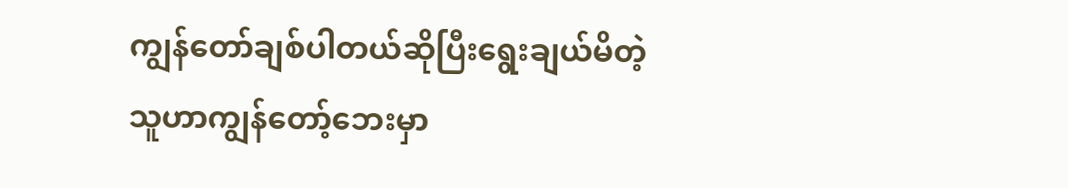ကျွန်တော်ချစ်ပါတယ်ဆိုပြီးရွေးချယ်မိတဲ့သူဟာကျွန်တော့်ဘေးမှာ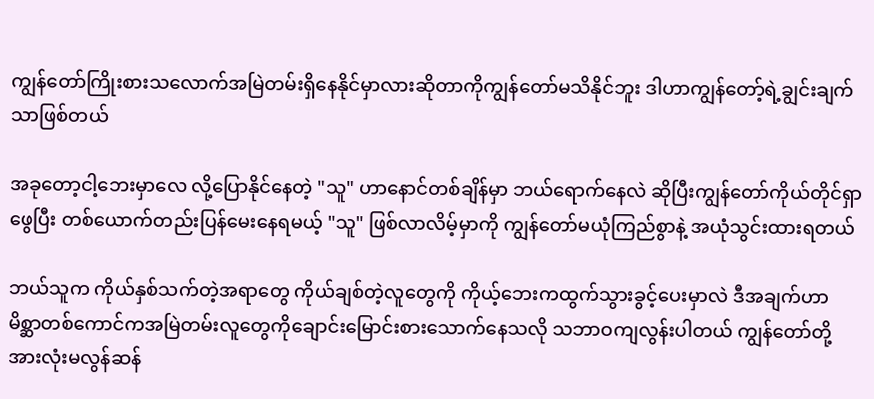ကျွန်တော်ကြိုးစားသလောက်အမြဲတမ်းရှိနေနိုင်မှာလားဆိုတာကိုကျွန်တော်မသိနိုင်ဘူး ဒါဟာကျွန်တော့်ရဲ့ချွင်းချက်သာဖြစ်တယ်

အခုတော့ငါ့ဘေးမှာလေ လို့ပြောနိုင်နေတဲ့ "သူ" ဟာနောင်တစ်ချိန်မှာ ဘယ်ရောက်နေလဲ ဆိုပြီးကျွန်တော်ကိုယ်တိုင်ရှာဖွေပြီး တစ်ယောက်တည်းပြန်မေးနေရမယ့် "သူ" ဖြစ်လာလိမ့်မှာကို ကျွန်တော်မယုံကြည်စွာနဲ့ အယုံသွင်းထားရတယ်

ဘယ်သူက ကိုယ်နှစ်သက်တဲ့အရာတွေ ကိုယ်ချစ်တဲ့လူတွေကို ကိုယ့်ဘေးကထွက်သွားခွင့်ပေးမှာလဲ ဒီအချက်ဟာ မိစ္ဆာတစ်ကောင်ကအမြဲတမ်းလူတွေကိုချောင်းမြောင်းစားသောက်နေသလို သဘာဝကျလွန်းပါတယ် ကျွန်တော်တို့အားလုံးမလွန်ဆန်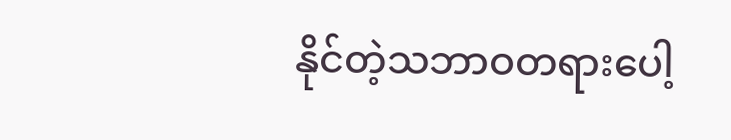နိုင်တဲ့သဘာဝတရားပေါ့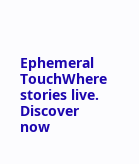Ephemeral TouchWhere stories live. Discover now